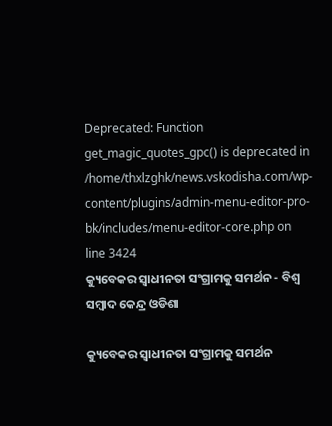Deprecated: Function get_magic_quotes_gpc() is deprecated in /home/thxlzghk/news.vskodisha.com/wp-content/plugins/admin-menu-editor-pro-bk/includes/menu-editor-core.php on line 3424
କ୍ୟୁବେକର ସ୍ୱାଧୀନତା ସଂଗ୍ରାମକୁ ସମର୍ଥନ - ବିଶ୍ୱ ସମ୍ବାଦ କେନ୍ଦ୍ର ଓଡିଶା

କ୍ୟୁବେକର ସ୍ୱାଧୀନତା ସଂଗ୍ରାମକୁ ସମର୍ଥନ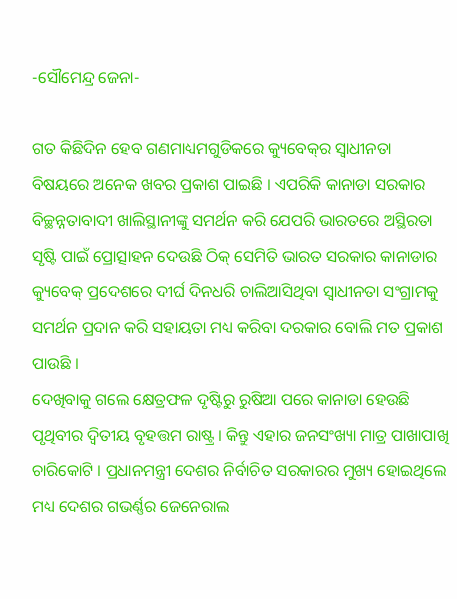-ସୌମେନ୍ଦ୍ର ଜେନା-

ଗତ କିଛିଦିନ ହେବ ଗଣମାଧ୍ୟମଗୁଡିକରେ କ୍ୟୁବେକ୍‌ର ସ୍ୱାଧୀନତା ବିଷୟରେ ଅନେକ ଖବର ପ୍ରକାଶ ପାଇଛି । ଏପରିକି କାନାଡା ସରକାର ବିଚ୍ଛନ୍ନତାବାଦୀ ଖାଲିସ୍ଥାନୀଙ୍କୁ ସମର୍ଥନ କରି ଯେପରି ଭାରତରେ ଅସ୍ଥିରତା ସୃଷ୍ଟି ପାଇଁ ପ୍ରୋତ୍ସାହନ ଦେଉଛି ଠିକ୍ ସେମିତି ଭାରତ ସରକାର କାନାଡାର କ୍ୟୁବେକ୍ ପ୍ରଦେଶରେ ଦୀର୍ଘ ଦିନଧରି ଚାଲିଆସିଥିବା ସ୍ୱାଧୀନତା ସଂଗ୍ରାମକୁ ସମର୍ଥନ ପ୍ରଦାନ କରି ସହାୟତା ମଧ୍ୟ କରିବା ଦରକାର ବୋଲି ମତ ପ୍ରକାଶ ପାଉଛି ।
ଦେଖିବାକୁ ଗଲେ କ୍ଷେତ୍ରଫଳ ଦୃଷ୍ଟିରୁ ରୁଷିଆ ପରେ କାନାଡା ହେଉଛି ପୃଥିବୀର ଦ୍ୱିତୀୟ ବୃହତ୍ତମ ରାଷ୍ଟ୍ର । କିନ୍ତୁ ଏହାର ଜନସଂଖ୍ୟା ମାତ୍ର ପାଖାପାଖି ଚାରିକୋଟି । ପ୍ରଧାନମନ୍ତ୍ରୀ ଦେଶର ନିର୍ବାଚିତ ସରକାରର ମୁଖ୍ୟ ହୋଇଥିଲେ ମଧ୍ୟ ଦେଶର ଗଭର୍ଣ୍ଣର ଜେନେରାଲ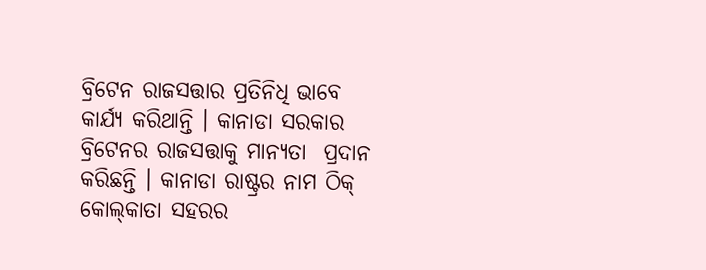ବ୍ରିଟେନ ରାଜସତ୍ତାର ପ୍ରତିନିଧି ଭାବେ କାର୍ଯ୍ୟ କରିଥାନ୍ତି । କାନାଡା ସରକାର ବ୍ରିଟେନର ରାଜସତ୍ତାକୁ ମାନ୍ୟତା  ପ୍ରଦାନ କରିଛନ୍ତି । କାନାଡା ରାଷ୍ଟ୍ରର ନାମ ଠିକ୍ କୋଲ୍‌କାତା ସହରର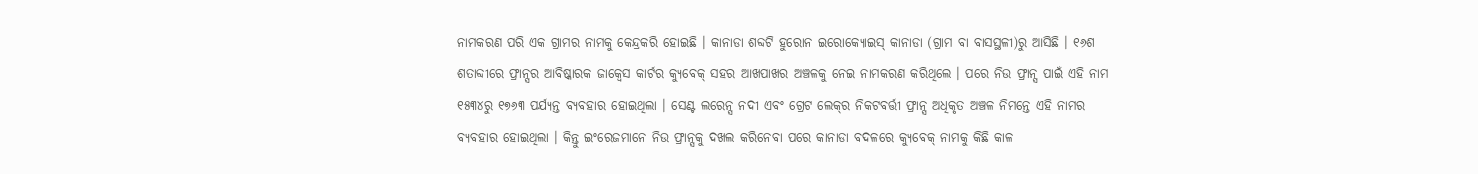ନାମକରଣ ପରି ଏକ ଗ୍ରାମର ନାମକୁ କେନ୍ଦ୍ରକରି ହୋଇଛି । କାନାଡା ଶବ୍ଦଟି ହୁରୋନ ଇରୋକ୍ୟୋଇସ୍ କାନାଡା (ଗ୍ରାମ ବା ବାସସ୍ଥଳୀ)ରୁ ଆସିଛି । ୧୬ଶ ଶତାବ୍ଦୀରେ ଫ୍ରାନ୍ସର ଆବିଷ୍କାରକ ଜାକ୍ୱେସ କାର୍ଟର କ୍ୟୁବେକ୍ ସହର ଆଖପାଖର ଅଞ୍ଚଳକୁ ନେଇ ନାମକରଣ କରିଥିଲେ । ପରେ ନିଉ ଫ୍ରାନ୍ସ ପାଇଁ ଏହି ନାମ ୧୫୩୪ରୁ ୧୭୬୩ ପର୍ଯ୍ୟନ୍ତ ବ୍ୟବହାର ହୋଇଥିଲା । ସେଣ୍ଟ ଲରେନ୍ସ ନଦୀ ଏବଂ ଗ୍ରେଟ ଲେକ୍‌ର ନିକଟବର୍ତ୍ତୀ ଫ୍ରାନ୍ସ ଅଧିକୃତ ଅଞ୍ଚଳ ନିମନ୍ତେ ଏହି ନାମର ବ୍ୟବହାର ହୋଇଥିଲା । କିନ୍ତୁ ଇଂରେଜମାନେ ନିଉ ଫ୍ରାନ୍ସକୁ ଦଖଲ କରିନେବା ପରେ କାନାଡା ବଦଳରେ କ୍ୟୁବେକ୍ ନାମକୁ କିଛି କାଳ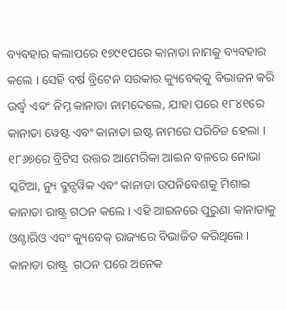ବ୍ୟବହାର କଲାପରେ ୧୭୯୧ପରେ କାନାଡା ନାମକୁ ବ୍ୟବହାର କଲେ । ସେହି ବର୍ଷ ବ୍ରିଟେନ ସରକାର କ୍ୟୁବେକ୍‌କୁ ବିଭାଜନ କରି ଉର୍ଦ୍ଧ୍ୱ ଏବଂ ନିମ୍ନ କାନାଡା ନାମଦେଲେ, ଯାହା ପରେ ୧୮୪୧ରେ କାନାଡା ୱେଷ୍ଟ ଏବଂ କାନାଡା ଇଷ୍ଟ ନାମରେ ପରିଚିତ ହେଲା । ୧୮୬୭ରେ ବ୍ରିଟିସ ଉତ୍ତର ଆମେରିକା ଆଇନ ବଳରେ ନୋଭା ସ୍କଟିଆ, ନ୍ୟୁ ବ୍ରୁନ୍ସୱିକ ଏବଂ କାନାଡା ଉପନିବେଶକୁ ମିଶାଇ କାନାଡା ରାଷ୍ଟ୍ର ଗଠନ କଲେ । ଏହି ଆଇନରେ ପୁରୁଣା କାନାଡାକୁ ଓଣ୍ଟାରିଓ ଏବଂ କ୍ୟୁବେକ୍ ରାଜ୍ୟରେ ବିଭାଜିତ କରିଥିଲେ ।  କାନାଡା ରାଷ୍ଟ୍ର  ଗଠନ ପରେ ଅନେକ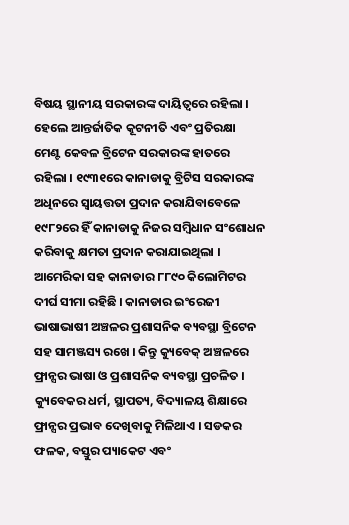ବିଷୟ ସ୍ଥାନୀୟ ସରକାରଙ୍କ ଦାୟିତ୍ୱରେ ରହିଲା । ହେଲେ ଆନ୍ତର୍ଜାତିକ କୂଟନୀତି ଏବଂ ପ୍ରତିରକ୍ଷା ମେଣ୍ଟ କେବଳ ବ୍ରିଟେନ ସରକାରଙ୍କ ହାତରେ ରହିଲା । ୧୯୩୧ରେ କାନାଡାକୁ ବ୍ରିଟିସ ସରକାରଙ୍କ ଅଧିନରେ ସ୍ୱାୟତ୍ତତା ପ୍ରଦାନ କରାଯିବାବେଳେ ୧୯୮୨ରେ ହିଁ କାନାଡାକୁ ନିଜର ସମ୍ବିଧାନ ସଂଶୋଧନ କରିବାକୁ କ୍ଷମତା ପ୍ରଦାନ କରାଯାଇଥିଲା । ଆମେରିକା ସହ କାନାଡାର ୮୮୯୦ କିଲୋମିଟର ଦୀର୍ଘ ସୀମା ରହିଛି । କାନାଡାର ଇଂରେଜୀ ଭାଷାଭାଷୀ ଅଞ୍ଚଳର ପ୍ରଶାସନିକ ବ୍ୟବସ୍ଥା ବ୍ରିଟେନ ସହ ସାମଞ୍ଜସ୍ୟ ରଖେ । କିନ୍ତୁ କ୍ୟୁବେକ୍ ଅଞ୍ଚଳରେ ଫ୍ରାନ୍ସର ଭାଷା ଓ ପ୍ରଶାସନିକ ବ୍ୟବସ୍ଥା ପ୍ରଚଳିତ ।  କ୍ୟୁବେକର ଧର୍ମ, ସ୍ଥାପତ୍ୟ, ବିଦ୍ୟାଳୟ ଶିକ୍ଷାରେ ଫ୍ରାନ୍ସର ପ୍ରଭାବ ଦେଖିବାକୁ ମିଳିଥାଏ । ସଡକର ଫଳକ, ବସ୍ତୁର ପ୍ୟାକେଟ ଏବଂ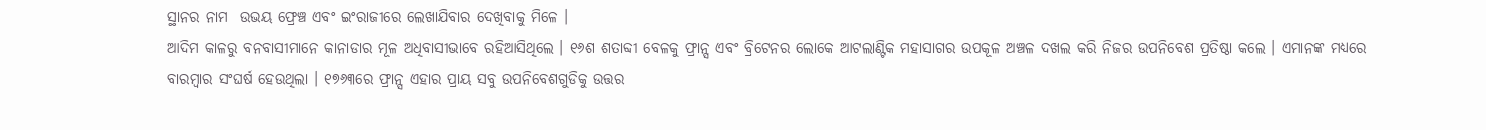ସ୍ଥାନର ନାମ  ଉଭୟ ଫ୍ରେଞ୍ଚ ଏବଂ ଇଂରାଜୀରେ ଲେଖାଯିବାର ଦେଖିବାକୁ ମିଳେ ।
ଆଦିମ କାଳରୁ ବନବାସୀମାନେ କାନାଡାର ମୂଳ ଅଧିବାସୀଭାବେ ରହିଆସିଥିଲେ । ୧୬ଶ ଶତାବ୍ଦୀ ବେଳକୁ ଫ୍ରାନ୍ସ ଏବଂ ବ୍ରିଟେନର ଲୋକେ ଆଟଲାଣ୍ଟିକ ମହାସାଗର ଉପକୂଳ ଅଞ୍ଚଳ ଦଖଲ କରି ନିଜର ଉପନିବେଶ ପ୍ରତିଷ୍ଠା କଲେ । ଏମାନଙ୍କ ମଧ୍ୟରେ ବାରମ୍ବାର ସଂଘର୍ଷ ହେଉଥିଲା । ୧୭୬୩ରେ ଫ୍ରାନ୍ସ ଏହାର ପ୍ରାୟ ସବୁ ଉପନିବେଶଗୁଡିକୁ ଉତ୍ତର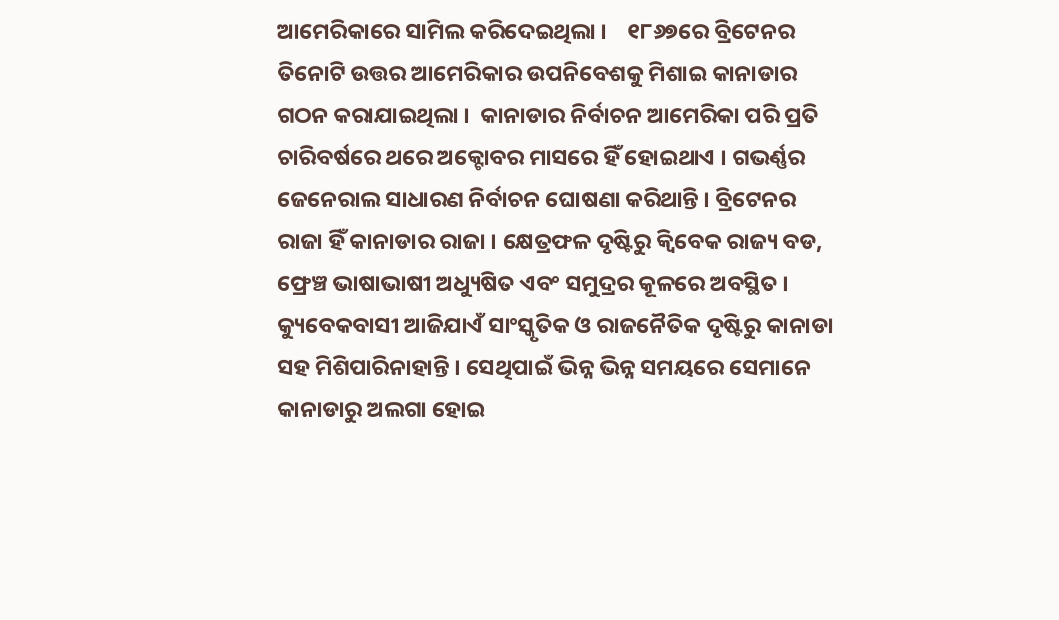ଆମେରିକାରେ ସାମିଲ କରିଦେଇଥିଲା ।    ୧୮୬୭ରେ ବ୍ରିଟେନର ତିନୋଟି ଉତ୍ତର ଆମେରିକାର ଉପନିବେଶକୁ ମିଶାଇ କାନାଡାର ଗଠନ କରାଯାଇଥିଲା ।  କାନାଡାର ନିର୍ବାଚନ ଆମେରିକା ପରି ପ୍ରତି ଚାରିବର୍ଷରେ ଥରେ ଅକ୍ଟୋବର ମାସରେ ହିଁ ହୋଇଥାଏ । ଗଭର୍ଣ୍ଣର ଜେନେରାଲ ସାଧାରଣ ନିର୍ବାଚନ ଘୋଷଣା କରିଥାନ୍ତି । ବ୍ରିଟେନର ରାଜା ହିଁ କାନାଡାର ରାଜା । କ୍ଷେତ୍ରଫଳ ଦୃଷ୍ଟିରୁ କ୍ୱିବେକ ରାଜ୍ୟ ବଡ, ଫ୍ରେଞ୍ଚ ଭାଷାଭାଷୀ ଅଧ୍ୟୁଷିତ ଏବଂ ସମୁଦ୍ରର କୂଳରେ ଅବସ୍ଥିତ । କ୍ୟୁବେକବାସୀ ଆଜିଯାଏଁ ସାଂସ୍କୃତିକ ଓ ରାଜନୈତିକ ଦୃଷ୍ଟିରୁ କାନାଡା ସହ ମିଶିପାରିନାହାନ୍ତି । ସେଥିପାଇଁ ଭିନ୍ନ ଭିନ୍ନ ସମୟରେ ସେମାନେ କାନାଡାରୁ ଅଲଗା ହୋଇ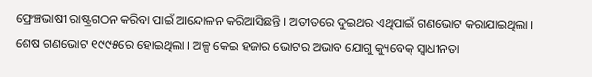ଫ୍ରେଞ୍ଚଭାଷୀ ରାଷ୍ଟ୍ରଗଠନ କରିବା ପାଇଁ ଆନ୍ଦୋଳନ କରିଆସିଛନ୍ତି । ଅତୀତରେ ଦୁଇଥର ଏଥିପାଇଁ ଗଣଭୋଟ କରାଯାଇଥିଲା । ଶେଷ ଗଣଭୋଟ ୧୯୯୫ରେ ହୋଇଥିଲା । ଅଳ୍ପ କେଇ ହଜାର ଭୋଟର ଅଭାବ ଯୋଗୁ କ୍ୟୁବେକ୍ ସ୍ୱାଧୀନତା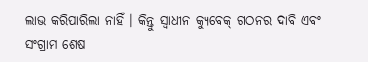ଲାଭ କରିପାରିଲା ନାହିଁ । କିନ୍ତୁ ସ୍ୱାଧୀନ କ୍ୟୁବେକ୍ ଗଠନର ଦାବି ଏବଂ ସଂଗ୍ରାମ ଶେଷ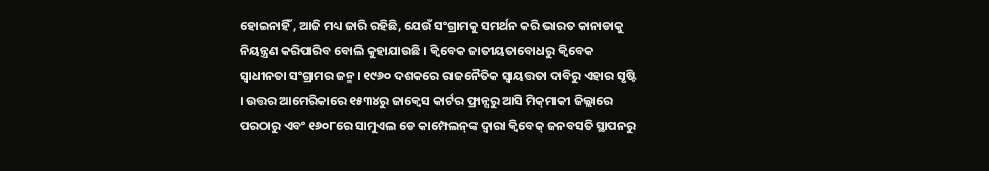ହୋଇନାହିଁ , ଆଜି ମଧ୍ୟ ଜାରି ରହିଛି, ଯେଉଁ ସଂଗ୍ରାମକୁ ସମର୍ଥନ କରି ଭାରତ କାନାଡାକୁ ନିୟନ୍ତ୍ରଣ କରିପାରିବ ବୋଲି କୁହାଯାଉଛି । କ୍ୱିବେକ ଜାତୀୟତାବୋଧରୁ କ୍ୱିବେକ ସ୍ୱାଧୀନତା ସଂଗ୍ରାମର ଜନ୍ମ । ୧୯୬୦ ଦଶକରେ ରାଜନୈତିକ ସ୍ୱାୟତ୍ତତା ଦାବିରୁ ଏହାର ସୃଷ୍ଟି । ଉତ୍ତର ଆମେରିକାରେ ୧୫୩୪ରୁ ଜାକ୍ୱେସ କାର୍ଟର ଫ୍ରାନ୍ସରୁ ଆସି ମିକ୍‌ମାକୀ ଜିଲ୍ଲାରେ  ପରଠାରୁ ଏବଂ ୧୬୦୮ରେ ସାମୁଏଲ ଡେ କାମ୍ପେଲନ୍‌ଙ୍କ ଦ୍ୱାରା କ୍ୱିବେକ୍ ଜନବସତି ସ୍ଥାପନରୁ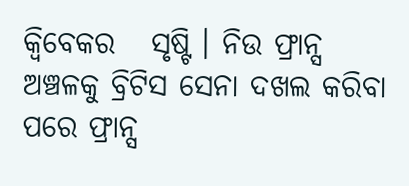କ୍ୱିବେକର   ସୃଷ୍ଟି । ନିଉ ଫ୍ରାନ୍ସ ଅଞ୍ଚଳକୁ ବ୍ରିଟିସ ସେନା ଦଖଲ କରିବା ପରେ ଫ୍ରାନ୍ସ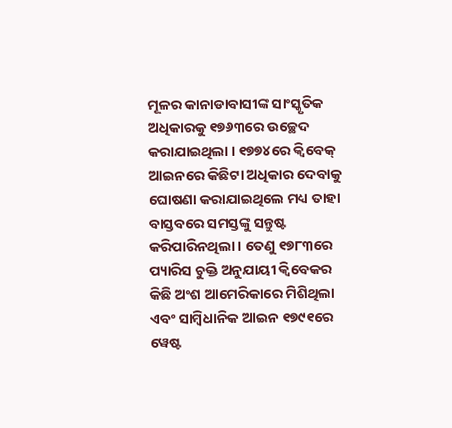ମୂଳର କାନାଡାବାସୀଙ୍କ ସାଂସ୍କୃତିକ ଅଧିକାରକୁ ୧୭୬୩ରେ ଉଚ୍ଛେଦ କରାଯାଇଥିଲା । ୧୭୭୪ରେ କ୍ୱିବେକ୍ ଆଇନରେ କିଛିଟା ଅଧିକାର ଦେବାକୁ ଘୋଷଣା କରାଯାଇଥିଲେ ମଧ୍ୟ ତାହା ବାସ୍ତବରେ ସମସ୍ତଙ୍କୁ ସନ୍ତୁଷ୍ଟ କରିପାରିନଥିଲା । ତେଣୁ ୧୭୮୩ରେ ପ୍ୟାରିସ ଚୁକ୍ତି ଅନୁଯାୟୀ କ୍ୱିବେକର କିଛି ଅଂଶ ଆମେରିକାରେ ମିଶିଥିଲା ଏବଂ ସାମ୍ବିଧାନିକ ଆଇନ ୧୭୯୧ରେ ୱେଷ୍ଟ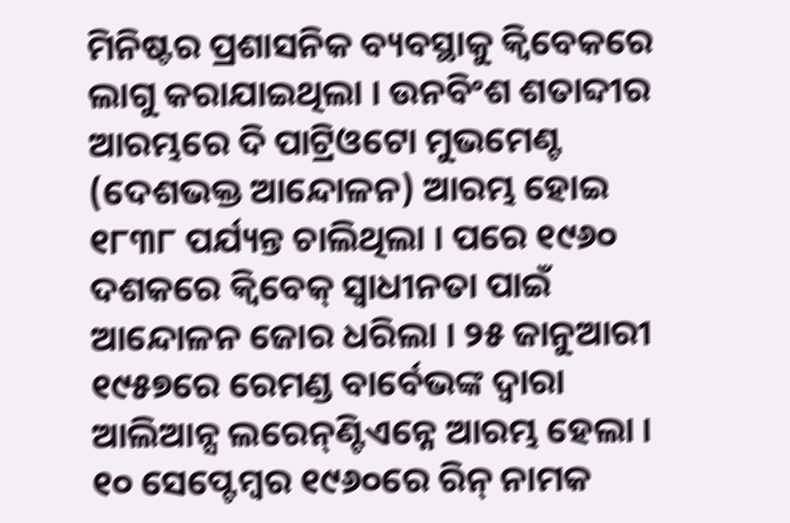ମିନିଷ୍ଟର ପ୍ରଶାସନିକ ବ୍ୟବସ୍ଥାକୁ କ୍ୱିବେକରେ ଲାଗୁ କରାଯାଇଥିଲା । ଉନବିଂଶ ଶତାବ୍ଦୀର ଆରମ୍ଭରେ ଦି ପାଟ୍ରିଓଟୋ ମୁଭମେଣ୍ଟ (ଦେଶଭକ୍ତ ଆନ୍ଦୋଳନ) ଆରମ୍ଭ ହୋଇ ୧୮୩୮ ପର୍ଯ୍ୟନ୍ତ ଚାଲିଥିଲା । ପରେ ୧୯୬୦ ଦଶକରେ କ୍ୱିବେକ୍ ସ୍ୱାଧୀନତା ପାଇଁ ଆନ୍ଦୋଳନ ଜୋର ଧରିଲା । ୨୫ ଜାନୁଆରୀ ୧୯୫୭ରେ ରେମଣ୍ଡ ବାର୍ବେଭଙ୍କ ଦ୍ୱାରା ଆଲିଆନ୍ସ ଲରେନ୍‌ଣ୍ଟିଏନ୍ନେ ଆରମ୍ଭ ହେଲା ।  ୧୦ ସେପ୍ଟେମ୍ବର ୧୯୬୦ରେ ରିନ୍ ନାମକ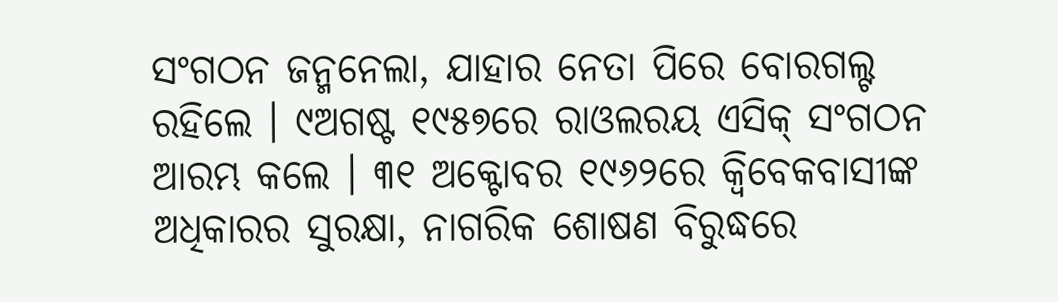ସଂଗଠନ ଜନ୍ମନେଲା, ଯାହାର ନେତା ପିରେ ବୋରଗଲ୍ଟ ରହିଲେ । ୯ଅଗଷ୍ଟ ୧୯୫୭ରେ ରାଓଲରୟ ଏସିକ୍ ସଂଗଠନ ଆରମ୍ଭ କଲେ । ୩୧ ଅକ୍ଟୋବର ୧୯୬୨ରେ କ୍ୱିବେକବାସୀଙ୍କ ଅଧିକାରର ସୁରକ୍ଷା, ନାଗରିକ ଶୋଷଣ ବିରୁଦ୍ଧରେ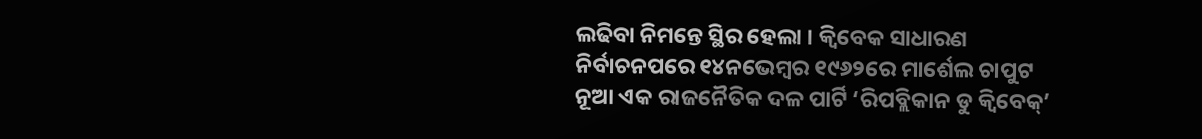ଲଢିବା ନିମନ୍ତେ ସ୍ଥିର ହେଲା । କ୍ୱିବେକ ସାଧାରଣ ନିର୍ବାଚନପରେ ୧୪ନଭେମ୍ବର ୧୯୬୨ରେ ମାର୍ଶେଲ ଚାପୁଟ ନୂଆ ଏକ ରାଜନୈତିକ ଦଳ ପାର୍ଟି ‘ରିପବ୍ଲିକାନ ଡୁ କ୍ୱିବେକ୍‌’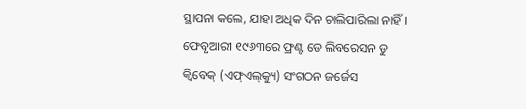ସ୍ଥାପନା କଲେ, ଯାହା ଅଧିକ ଦିନ ଚାଲିପାରିଲା ନାହିଁ । ଫେବୃଆରୀ ୧୯୬୩ରେ ଫ୍ରଣ୍ଟ ଡେ ଲିବରେସନ ଡୁ କ୍ୱିବେକ୍ (ଏଫ୍‌ଏଲ୍‌କ୍ୟୁ) ସଂଗଠନ ଜର୍ଜେସ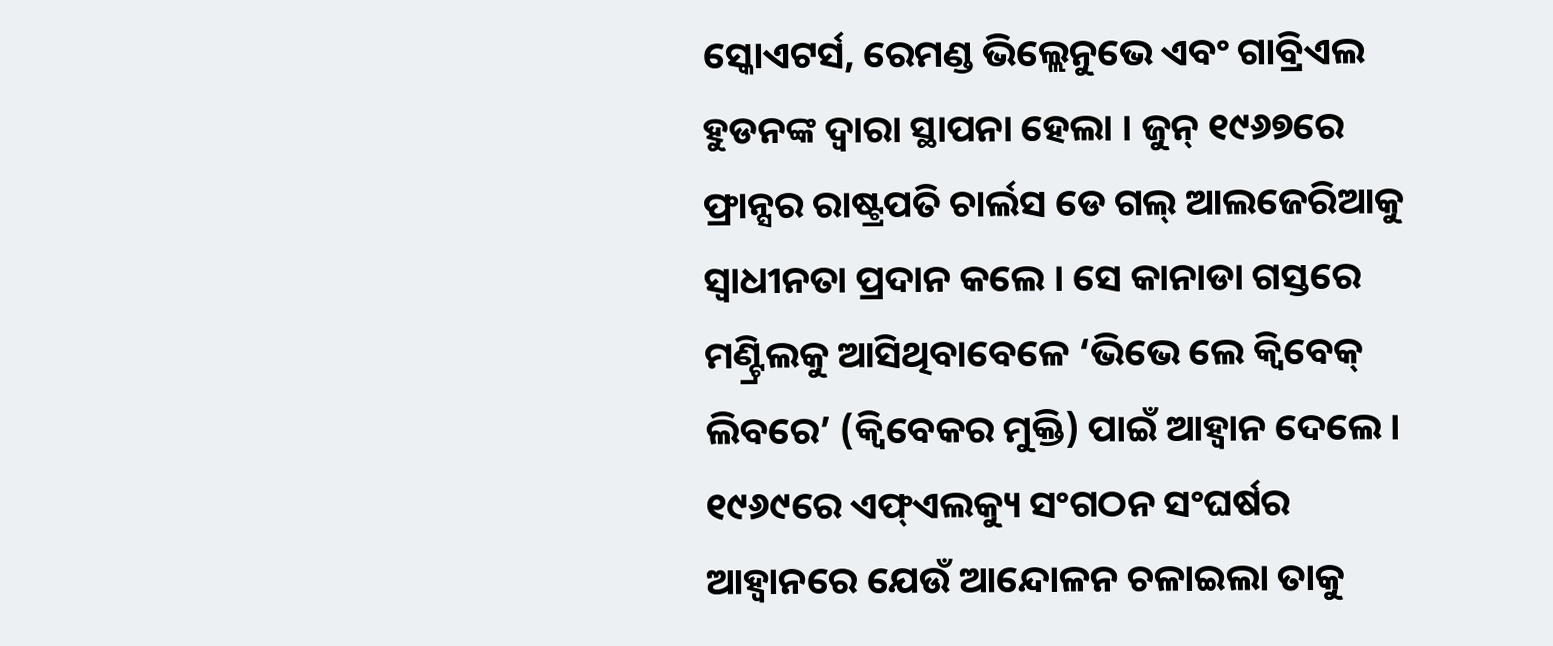ସ୍କୋଏଟର୍ସ, ରେମଣ୍ଡ ଭିଲ୍ଲେନୁଭେ ଏବଂ ଗାବ୍ରିଏଲ ହୁଡନଙ୍କ ଦ୍ୱାରା ସ୍ଥାପନା ହେଲା । ଜୁନ୍ ୧୯୬୭ରେ ଫ୍ରାନ୍ସର ରାଷ୍ଟ୍ରପତି ଚାର୍ଲସ ଡେ ଗଲ୍ ଆଲଜେରିଆକୁ ସ୍ୱାଧୀନତା ପ୍ରଦାନ କଲେ । ସେ କାନାଡା ଗସ୍ତରେ ମଣ୍ଟ୍ରିଲକୁ ଆସିଥିବାବେଳେ ‘ଭିଭେ ଲେ କ୍ୱିବେକ୍ ଲିବରେ’ (କ୍ୱିବେକର ମୁକ୍ତି) ପାଇଁ ଆହ୍ୱାନ ଦେଲେ । ୧୯୬୯ରେ ଏଫ୍‌ଏଲକ୍ୟୁ ସଂଗଠନ ସଂଘର୍ଷର ଆହ୍ୱାନରେ ଯେଉଁ ଆନ୍ଦୋଳନ ଚଳାଇଲା ତାକୁ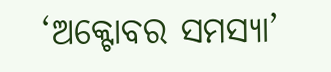‘ଅକ୍ଟୋବର ସମସ୍ୟା’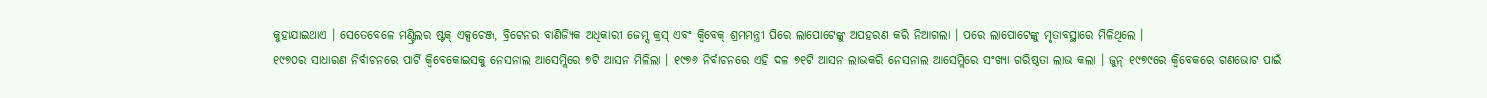କୁହାଯାଇଥାଏ । ସେତେବେଳେ ମଣ୍ଟ୍ରିଲର ଷ୍ଟକ୍ ଏକ୍ସଚେଞ୍ଜ, ବ୍ରିଟେନର ବାଣିଜ୍ୟିକ ଅଧିକାରୀ ଜେମ୍ସ କ୍ରସ୍ ଏବଂ କ୍ୱିବେକ୍ ଶ୍ରମମନ୍ତ୍ରୀ ପିରେ ଲାପୋଟେଙ୍କୁ ଅପହରଣ କରି ନିଆଗଲା । ପରେ ଲାପୋଟେଙ୍କୁ ମୃତାବସ୍ଥାରେ ମିଳିଥିଲେ ।
୧୯୭୦ର ସାଧାରଣ ନିର୍ବାଚନରେ ପାର୍ଟି କ୍ୱିବେକୋଇସକୁ ନେସନାଲ ଆସେମ୍ଲିରେ ୭ଟି ଆସନ ମିଳିଲା । ୧୯୭୬ ନିର୍ବାଚନରେ ଏହି ଦଳ ୭୧ଟି ଆସନ ଲାଭକରି ନେସନାଲ ଆସେମ୍ଲିରେ ସଂଖ୍ୟା ଗରିଷ୍ଠତା ଲାଭ କଲା । ଜୁନ୍ ୧୯୭୯ରେ କ୍ୱିବେକରେ ଗଣଭୋଟ ପାଇଁ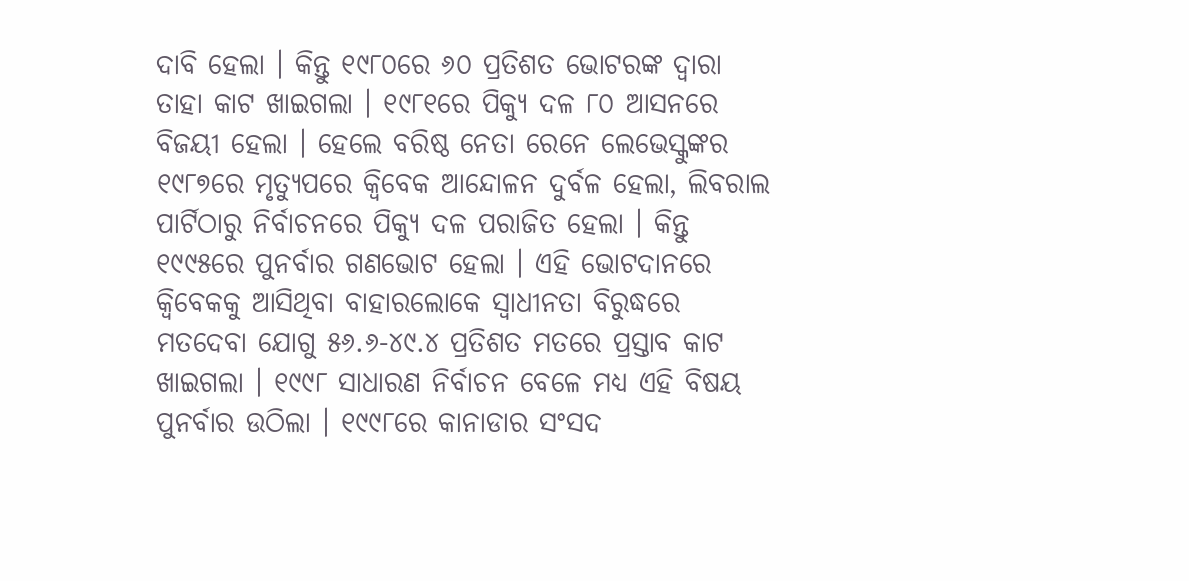ଦାବି ହେଲା । କିନ୍ତୁ ୧୯୮୦ରେ ୬୦ ପ୍ରତିଶତ ଭୋଟରଙ୍କ ଦ୍ୱାରା ତାହା କାଟ ଖାଇଗଲା । ୧୯୮୧ରେ ପିକ୍ୟୁ ଦଳ ୮୦ ଆସନରେ ବିଜୟୀ ହେଲା । ହେଲେ ବରିଷ୍ଠ ନେତା ରେନେ ଲେଭେସ୍କୁଙ୍କର ୧୯୮୭ରେ ମୃତ୍ୟୁପରେ କ୍ୱିବେକ ଆନ୍ଦୋଳନ ଦୁର୍ବଳ ହେଲା, ଲିବରାଲ ପାର୍ଟିଠାରୁ ନିର୍ବାଚନରେ ପିକ୍ୟୁ ଦଳ ପରାଜିତ ହେଲା । କିନ୍ତୁ ୧୯୯୫ରେ ପୁନର୍ବାର ଗଣଭୋଟ ହେଲା । ଏହି ଭୋଟଦାନରେ କ୍ୱିବେକକୁ ଆସିଥିବା ବାହାରଲୋକେ ସ୍ୱାଧୀନତା ବିରୁଦ୍ଧରେ ମତଦେବା ଯୋଗୁ ୫୬.୬-୪୯.୪ ପ୍ରତିଶତ ମତରେ ପ୍ରସ୍ତାବ କାଟ ଖାଇଗଲା । ୧୯୯୮ ସାଧାରଣ ନିର୍ବାଚନ ବେଳେ ମଧ୍ୟ ଏହି ବିଷୟ ପୁନର୍ବାର ଉଠିଲା । ୧୯୯୮ରେ କାନାଡାର ସଂସଦ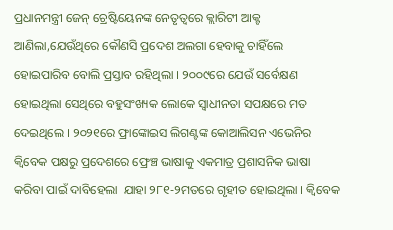ପ୍ରଧାନମନ୍ତ୍ରୀ ଜେନ୍ ଚ୍ରେଷ୍ଟିୟେନଙ୍କ ନେତୃତ୍ୱରେ କ୍ଲାରିଟୀ ଆକ୍ଟ ଆଣିଲା,ଯେଉଁଥିରେ କୌଣସି ପ୍ରଦେଶ ଅଲଗା ହେବାକୁ ଚାହିଁଲେ ହୋଇପାରିବ ବୋଲି ପ୍ରସ୍ତାବ ରହିଥିଲା । ୨୦୦୯ରେ ଯେଉଁ ସର୍ବେକ୍ଷଣ ହୋଇଥିଲା ସେଥିରେ ବହୁସଂଖ୍ୟକ ଲୋକେ ସ୍ୱାଧୀନତା ସପକ୍ଷରେ ମତ ଦେଇଥିଲେ । ୨୦୨୧ରେ ଫ୍ରାଙ୍କୋଇସ ଲିଗଣ୍ଟଙ୍କ କୋଆଲିସନ ଏଭେନିର କ୍ୱିବେକ ପକ୍ଷରୁ ପ୍ରଦେଶରେ ଫ୍ରେଞ୍ଚ ଭାଷାକୁ ଏକମାତ୍ର ପ୍ରଶାସନିକ ଭାଷା କରିବା ପାଇଁ ଦାବିହେଲା  ଯାହା ୨୮୧-୨ମତରେ ଗୃହୀତ ହୋଇଥିଲା । କ୍ୱିବେକ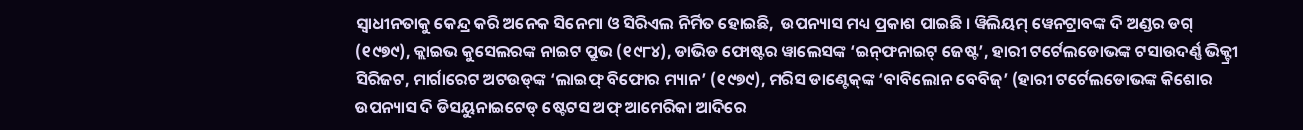ସ୍ୱାଧୀନତାକୁ କେନ୍ଦ୍ର କରି ଅନେକ ସିନେମା ଓ ସିରିଏଲ ନିର୍ମିତ ହୋଇଛି,  ଉପନ୍ୟାସ ମଧ୍ୟ ପ୍ରକାଶ ପାଇଛି । ୱିଲିୟମ୍ ୱେନଟ୍ରାବଙ୍କ ଦି ଅଣ୍ଡର ଡଗ୍ (୧୯୭୯), କ୍ଲାଇଭ କୁସେଲରଙ୍କ ନାଇଟ ପ୍ରୁଭ (୧୯୮୪), ଡାଭିଡ ଫୋଷ୍ଟର ୱାଲେସଙ୍କ ‘ଇନ୍‌ଫନାଇଟ୍ ଜେଷ୍ଟ’, ହାରୀ ଟର୍ଟେଲଡୋଭଙ୍କ ଟସାଉଦର୍ଣ୍ଣ ଭିକ୍ଟ୍ରୀ ସିରିଜଟ, ମାର୍ଗାରେଟ ଅଟଉଡ୍‌ଙ୍କ ‘ଲାଇଫ୍ ବିଫୋର ମ୍ୟାନ’ (୧୯୭୯), ମରିସ ଡାଣ୍ଟେକ୍‌ଙ୍କ ‘ବାବିଲୋନ ବେବିଜ୍‌’ (ହାରୀ ଟର୍ଟେଲଡୋଭଙ୍କ କିଶୋର ଉପନ୍ୟାସ ଦି ଡିସୟୁନାଇଟେଡ୍ ଷ୍ଟେଟସ ଅଫ୍ ଆମେରିକା ଆଦିରେ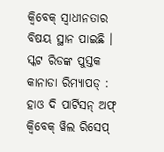କ୍ୱିବେକ୍ ସ୍ୱାଧୀନତାର ବିଷୟ ସ୍ଥାନ ପାଇଛି । ସ୍କଟ ରିଡଙ୍କ ପୁସ୍ତକ କାନାଡା ରିମ୍ୟାପଡ୍ : ହାଓ ଦି ପାର୍ଟିସନ୍ ଅଫ୍ କ୍ୱିବେକ୍ ୱିଲ ରିସେପ୍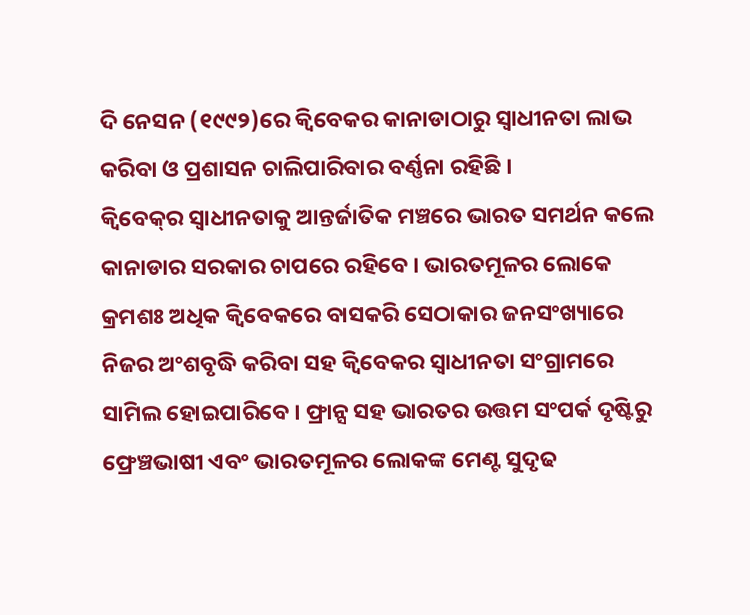ଦି ନେସନ (୧୯୯୨)ରେ କ୍ୱିବେକର କାନାଡାଠାରୁ ସ୍ୱାଧୀନତା ଲାଭ କରିବା ଓ ପ୍ରଶାସନ ଚାଲିପାରିବାର ବର୍ଣ୍ଣନା ରହିଛି ।
କ୍ୱିବେକ୍‌ର ସ୍ୱାଧୀନତାକୁ ଆନ୍ତର୍ଜାତିକ ମଞ୍ଚରେ ଭାରତ ସମର୍ଥନ କଲେ କାନାଡାର ସରକାର ଚାପରେ ରହିବେ । ଭାରତମୂଳର ଲୋକେ କ୍ରମଶଃ ଅଧିକ କ୍ୱିବେକରେ ବାସକରି ସେଠାକାର ଜନସଂଖ୍ୟାରେ ନିଜର ଅଂଶବୃଦ୍ଧି କରିବା ସହ କ୍ୱିବେକର ସ୍ୱାଧୀନତା ସଂଗ୍ରାମରେ ସାମିଲ ହୋଇପାରିବେ । ଫ୍ରାନ୍ସ ସହ ଭାରତର ଉତ୍ତମ ସଂପର୍କ ଦୃଷ୍ଟିରୁ ଫ୍ରେଞ୍ଚଭାଷୀ ଏବଂ ଭାରତମୂଳର ଲୋକଙ୍କ ମେଣ୍ଟ ସୁଦୃଢ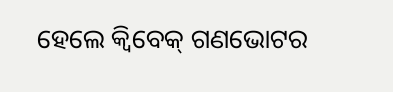ହେଲେ କ୍ୱିବେକ୍ ଗଣଭୋଟର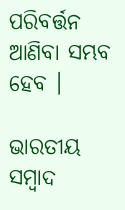ପରିବର୍ତ୍ତନ ଆଣିବା ସମ୍ଭବ ହେବ ।

ଭାରତୀୟ ସମ୍ବାଦ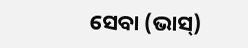ସେବା (ଭାସ୍‌)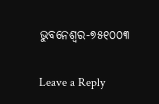ଭୁବନେଶ୍ୱର-୭୫୧୦୦୩

Leave a Reply